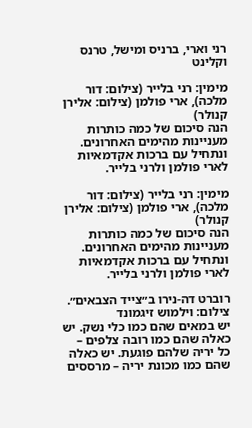רני וארי, ברניס ומישל, טרנס וקלינט

מימין: רני בלייר (צילום: דור מלכה), ארי פולמן (צילום: אלירן קנולר)
הנה סיכום של כמה כותרות מעניינות מהימים האחרונים.
ונתחיל עם ברכות אקדמאיות לארי פולמן ולרני בלייר.

מימין: רני בלייר (צילום: דור מלכה), ארי פולמן (צילום: אלירן קנולר)
הנה סיכום של כמה כותרות מעניינות מהימים האחרונים.
ונתחיל עם ברכות אקדמאיות לארי פולמן ולרני בלייר.

רוברט דה-נירו ב״צייד הצבאים״. צילום: וילמוש זיגמונד
יש במאים שהם כמו כלי נשק. יש כאלה שהם כמו רובה צלפים – כל יריה שלהם פוגעת. יש כאלה שהם כמו מכונת יריה – מרססים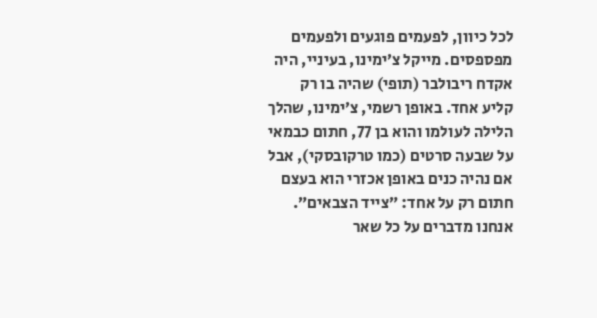לכל כיוון, לפעמים פוגעים ולפעמים מפספסים. מייקל צ׳ימינו, בעיניי, היה אקדח ריבולבר (תופי) שהיה בו רק קליע אחד. באופן רשמי, צ׳ימינו, שהלך הלילה לעולמו והוא בן 77, חתום כבמאי על שבעה סרטים (כמו טרקובסקי), אבל אם נהיה כנים באופן אכזרי הוא בעצם חתום רק על אחד: ״צייד הצבאים״. אנחנו מדברים על כל שאר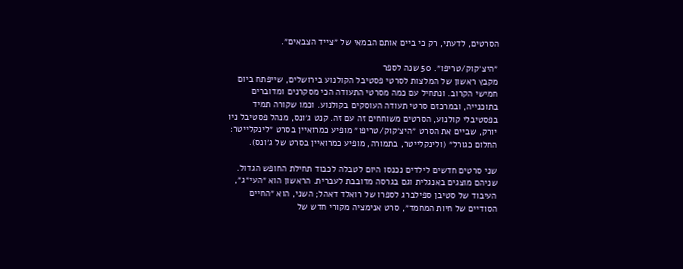הסרטים, לדעתי, רק כי ביים אותם הבמאי של ״צייד הצבאים״.

״היצ׳קוק/טריפו״. 50 שנה לספר
מקבץ ראשון של המלצות לסרטי פסטיבל הקולנוע בירושלים, שייפתח ביום חמישי הקרוב. ונתחיל עם כמה מסרטי התעודה הכי מסקרנים ומדוברים בתוכנייה, ובמרכזם סרטי תעודה העוסקים בקולנוע. וכמו שקורה תמיד בפסטיבלי קולנוע, הסרטים משוחחים זה עם זה. קנט ג׳ונס, מנהל פסטיבל ניו יורק, שביים את הסרט ״היצ׳קוק/טריפו״ מופיע כמרואיין בסרט ״לינקלייטר: החלום כגורל״ (ולינקלייטר, בתמורה, מופיע כמרואיין בסרט של ג׳ונס).

שני סרטים חדשים לילדים נכנסו היום לטבלה לכבוד תחילת החופש הגדול. שניהם מוצגים באנגלית וגם בגרסה מדובבת לעברית. הראשון הוא ״העי״ג״, העיבוד של סטיבן ספילברג לספרו של רואלד דאהל; השני, הוא ״החיים הסודיים של חיות המחמד״, סרט אנימציה מקורי חדש של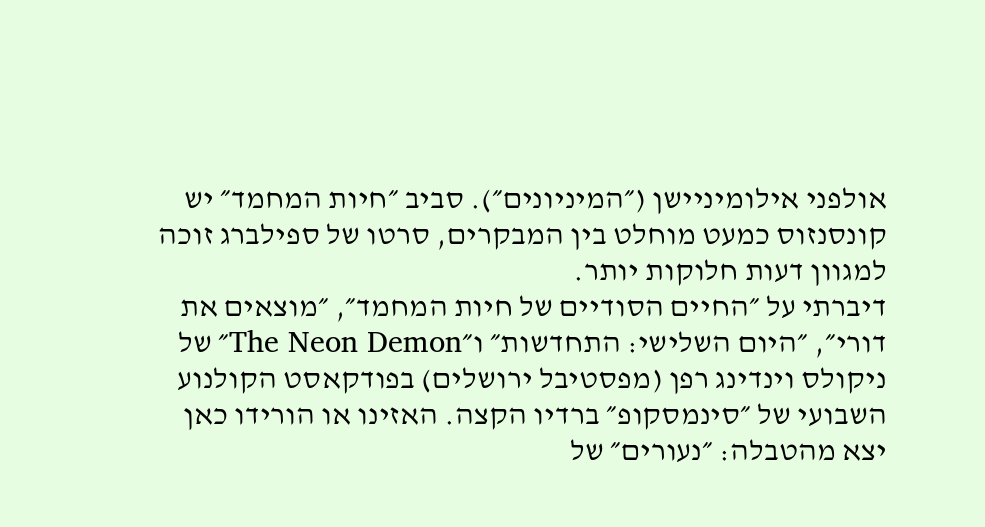אולפני אילומיניישן (״המיניונים״). סביב ״חיות המחמד״ יש קונסנזוס כמעט מוחלט בין המבקרים, סרטו של ספילברג זוכה למגוון דעות חלוקות יותר.
דיברתי על ״החיים הסודיים של חיות המחמד״, ״מוצאים את דורי״, ״היום השלישי: התחדשות״ ו״The Neon Demon״ של ניקולס וינדינג רפן (מפסטיבל ירושלים) בפודקאסט הקולנוע השבועי של ״סינמסקופ״ ברדיו הקצה. האזינו או הורידו כאן
יצא מהטבלה: ״נעורים״ של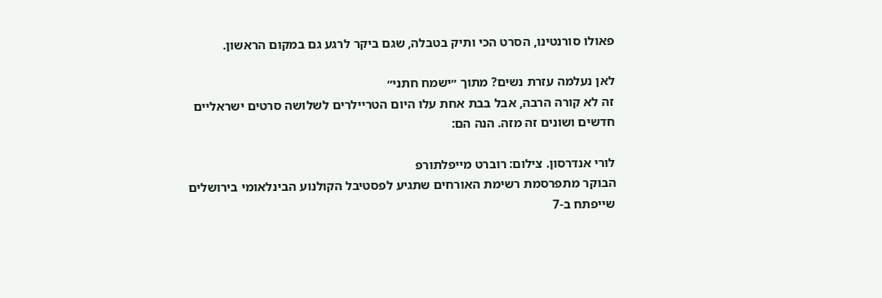פאולו סורנטינו, הסרט הכי ותיק בטבלה, שגם ביקר לרגע גם במקום הראשון.

לאן נעלמה עזרת נשים? מתוך ״ישמח חתני״
זה לא קורה הרבה, אבל בבת אחת עלו היום הטריילרים לשלושה סרטים ישראליים חדשים ושונים זה מזה. הנה הם:

לורי אנדרסון. צילום: רוברט מייפלתורפ
הבוקר מתפרסמת רשימת האורחים שתגיע לפסטיבל הקולנוע הבינלאומי בירושלים שייפתח ב-7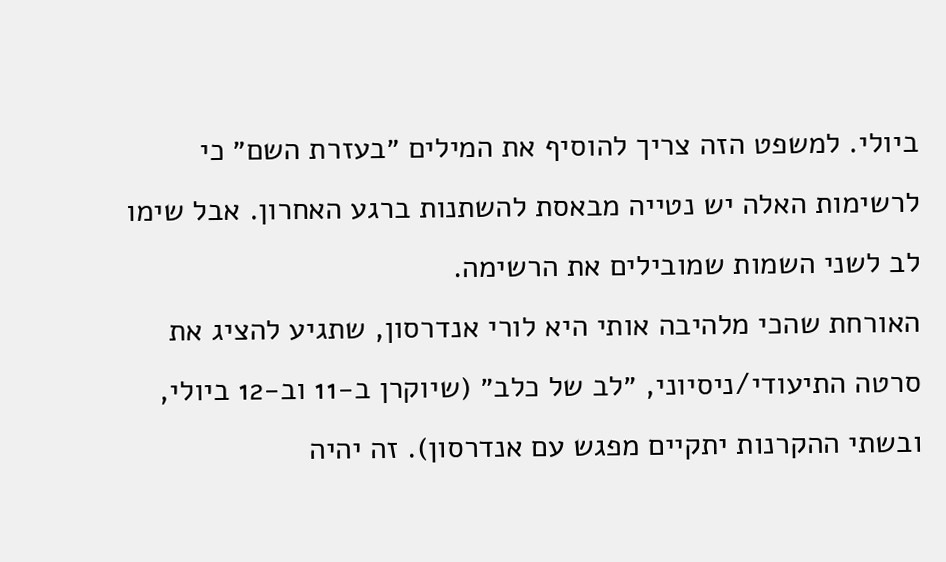ביולי. למשפט הזה צריך להוסיף את המילים ״בעזרת השם״ כי לרשימות האלה יש נטייה מבאסת להשתנות ברגע האחרון. אבל שימו לב לשני השמות שמובילים את הרשימה.
האורחת שהכי מלהיבה אותי היא לורי אנדרסון, שתגיע להציג את סרטה התיעודי/ניסיוני, ״לב של כלב״ (שיוקרן ב-11 וב-12 ביולי, ובשתי ההקרנות יתקיים מפגש עם אנדרסון). זה יהיה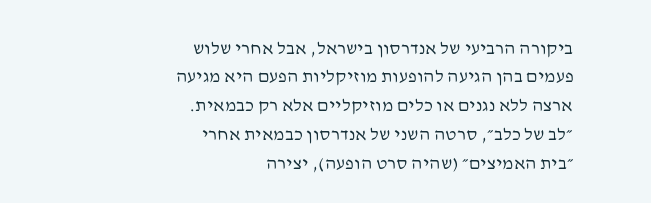ביקורה הרביעי של אנדרסון בישראל, אבל אחרי שלוש פעמים בהן הגיעה להופעות מוזיקליות הפעם היא מגיעה ארצה ללא נגנים או כלים מוזיקליים אלא רק כבמאית. ״לב של כלב״, סרטה השני של אנדרסון כבמאית אחרי ״בית האמיצים״ (שהיה סרט הופעה), יצירה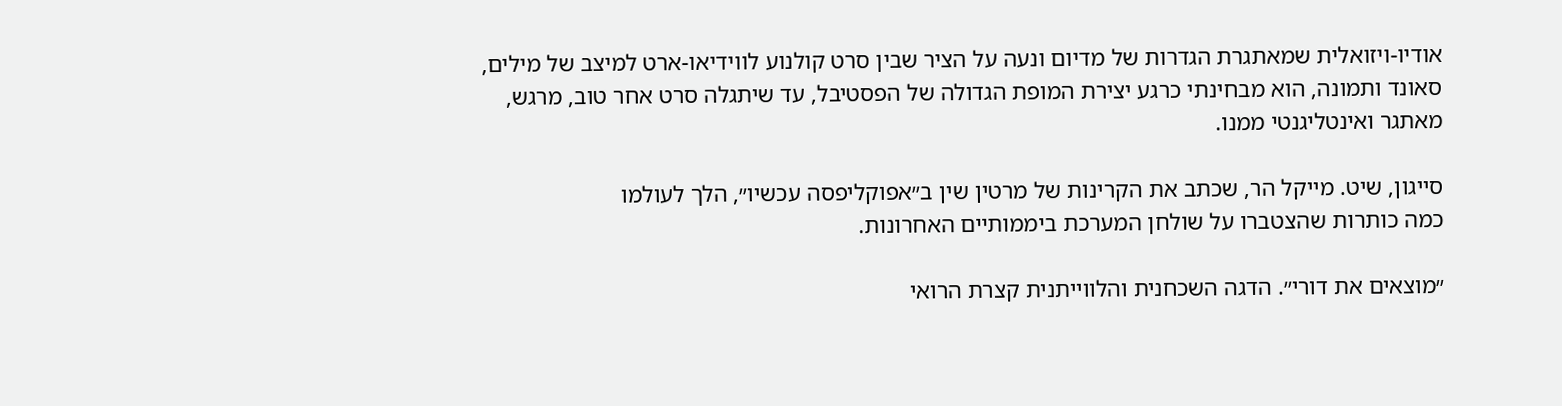אודיו-ויזואלית שמאתגרת הגדרות של מדיום ונעה על הציר שבין סרט קולנוע לווידיאו-ארט למיצב של מילים, סאונד ותמונה, הוא מבחינתי כרגע יצירת המופת הגדולה של הפסטיבל, עד שיתגלה סרט אחר טוב, מרגש, מאתגר ואינטליגנטי ממנו.

סייגון, שיט. מייקל הר, שכתב את הקרינות של מרטין שין ב״אפוקליפסה עכשיו״, הלך לעולמו
כמה כותרות שהצטברו על שולחן המערכת ביממותיים האחרונות.

״מוצאים את דורי״. הדגה השכחנית והלווייתנית קצרת הרואי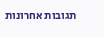תגובות אחרונות